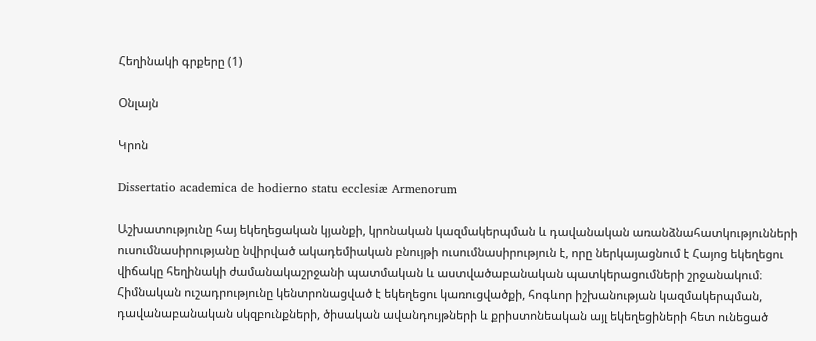Հեղինակի գրքերը (1)

Օնլայն

Կրոն

Dissertatio academica de hodierno statu ecclesiæ Armenorum

Աշխատությունը հայ եկեղեցական կյանքի, կրոնական կազմակերպման և դավանական առանձնահատկությունների ուսումնասիրությանը նվիրված ակադեմիական բնույթի ուսումնասիրություն է, որը ներկայացնում է Հայոց եկեղեցու վիճակը հեղինակի ժամանակաշրջանի պատմական և աստվածաբանական պատկերացումների շրջանակում։ Հիմնական ուշադրությունը կենտրոնացված է եկեղեցու կառուցվածքի, հոգևոր իշխանության կազմակերպման, դավանաբանական սկզբունքների, ծիսական ավանդույթների և քրիստոնեական այլ եկեղեցիների հետ ունեցած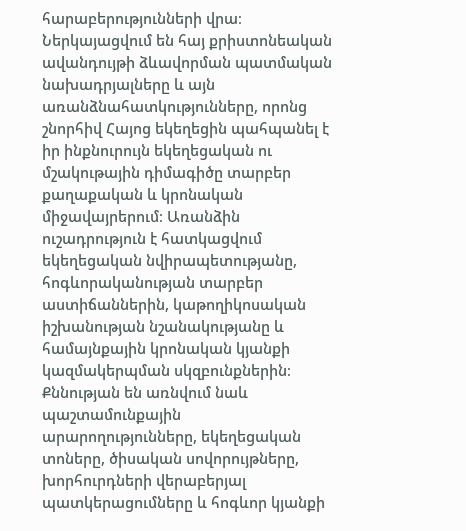հարաբերությունների վրա։ Ներկայացվում են հայ քրիստոնեական ավանդույթի ձևավորման պատմական նախադրյալները և այն առանձնահատկությունները, որոնց շնորհիվ Հայոց եկեղեցին պահպանել է իր ինքնուրույն եկեղեցական ու մշակութային դիմագիծը տարբեր քաղաքական և կրոնական միջավայրերում։ Առանձին ուշադրություն է հատկացվում եկեղեցական նվիրապետությանը, հոգևորականության տարբեր աստիճաններին, կաթողիկոսական իշխանության նշանակությանը և համայնքային կրոնական կյանքի կազմակերպման սկզբունքներին։ Քննության են առնվում նաև պաշտամունքային արարողությունները, եկեղեցական տոները, ծիսական սովորույթները, խորհուրդների վերաբերյալ պատկերացումները և հոգևոր կյանքի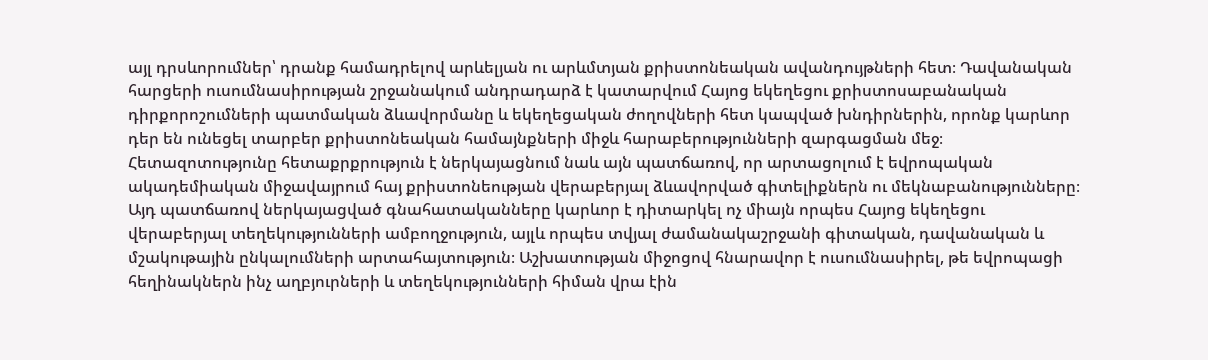այլ դրսևորումներ՝ դրանք համադրելով արևելյան ու արևմտյան քրիստոնեական ավանդույթների հետ։ Դավանական հարցերի ուսումնասիրության շրջանակում անդրադարձ է կատարվում Հայոց եկեղեցու քրիստոսաբանական դիրքորոշումների պատմական ձևավորմանը և եկեղեցական ժողովների հետ կապված խնդիրներին, որոնք կարևոր դեր են ունեցել տարբեր քրիստոնեական համայնքների միջև հարաբերությունների զարգացման մեջ։ Հետազոտությունը հետաքրքրություն է ներկայացնում նաև այն պատճառով, որ արտացոլում է եվրոպական ակադեմիական միջավայրում հայ քրիստոնեության վերաբերյալ ձևավորված գիտելիքներն ու մեկնաբանությունները։ Այդ պատճառով ներկայացված գնահատականները կարևոր է դիտարկել ոչ միայն որպես Հայոց եկեղեցու վերաբերյալ տեղեկությունների ամբողջություն, այլև որպես տվյալ ժամանակաշրջանի գիտական, դավանական և մշակութային ընկալումների արտահայտություն։ Աշխատության միջոցով հնարավոր է ուսումնասիրել, թե եվրոպացի հեղինակներն ինչ աղբյուրների և տեղեկությունների հիման վրա էին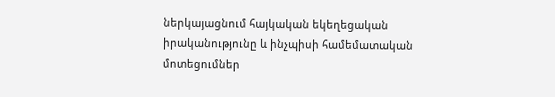ներկայացնում հայկական եկեղեցական իրականությունը և ինչպիսի համեմատական մոտեցումներ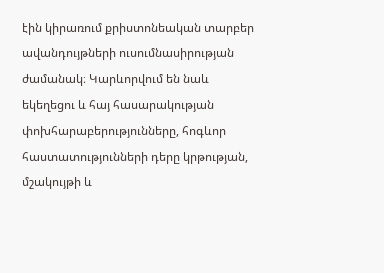էին կիրառում քրիստոնեական տարբեր ավանդույթների ուսումնասիրության ժամանակ։ Կարևորվում են նաև եկեղեցու և հայ հասարակության փոխհարաբերությունները, հոգևոր հաստատությունների դերը կրթության, մշակույթի և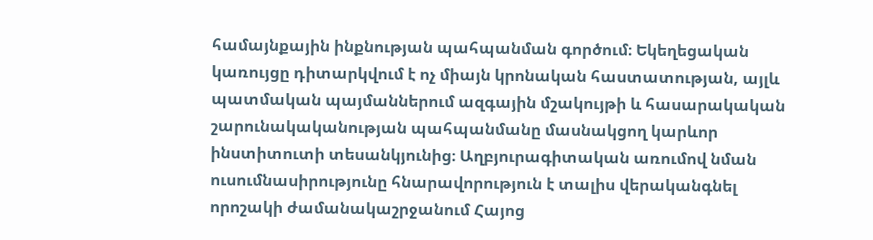համայնքային ինքնության պահպանման գործում։ Եկեղեցական կառույցը դիտարկվում է ոչ միայն կրոնական հաստատության, այլև պատմական պայմաններում ազգային մշակույթի և հասարակական շարունակականության պահպանմանը մասնակցող կարևոր ինստիտուտի տեսանկյունից։ Աղբյուրագիտական առումով նման ուսումնասիրությունը հնարավորություն է տալիս վերականգնել որոշակի ժամանակաշրջանում Հայոց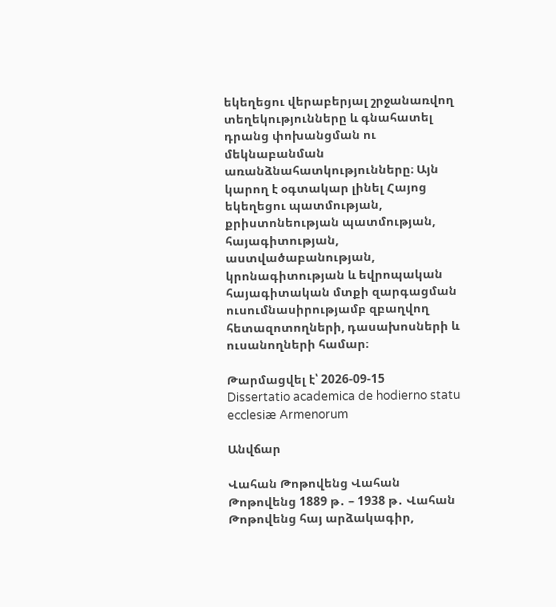եկեղեցու վերաբերյալ շրջանառվող տեղեկությունները և գնահատել դրանց փոխանցման ու մեկնաբանման առանձնահատկությունները։ Այն կարող է օգտակար լինել Հայոց եկեղեցու պատմության, քրիստոնեության պատմության, հայագիտության, աստվածաբանության, կրոնագիտության և եվրոպական հայագիտական մտքի զարգացման ուսումնասիրությամբ զբաղվող հետազոտողների, դասախոսների և ուսանողների համար։

Թարմացվել է՝ 2026-09-15
Dissertatio academica de hodierno statu ecclesiæ Armenorum

Անվճար

Վահան Թոթովենց Վահան Թոթովենց 1889 թ․ – 1938 թ․ Վահան Թոթովենց հայ արձակագիր,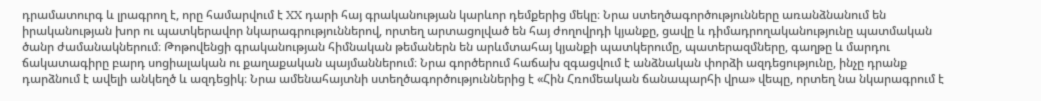դրամատուրգ և լրագրող է, որը համարվում է XX դարի հայ գրականության կարևոր դեմքերից մեկը։ Նրա ստեղծագործությունները առանձնանում են իրականության խոր ու պատկերավոր նկարագրություններով, որտեղ արտացոլված են հայ ժողովրդի կյանքը, ցավը և դիմադրողականությունը պատմական ծանր ժամանակներում։ Թոթովենցի գրականության հիմնական թեմաներն են արևմտահայ կյանքի պատկերումը, պատերազմները, գաղթը և մարդու ճակատագիրը բարդ սոցիալական ու քաղաքական պայմաններում։ Նրա գործերում հաճախ զգացվում է անձնական փորձի ազդեցությունը, ինչը դրանք դարձնում է ավելի անկեղծ և ազդեցիկ։ Նրա ամենահայտնի ստեղծագործություններից է «Հին Հռոմեական ճանապարհի վրա» վեպը, որտեղ նա նկարագրում է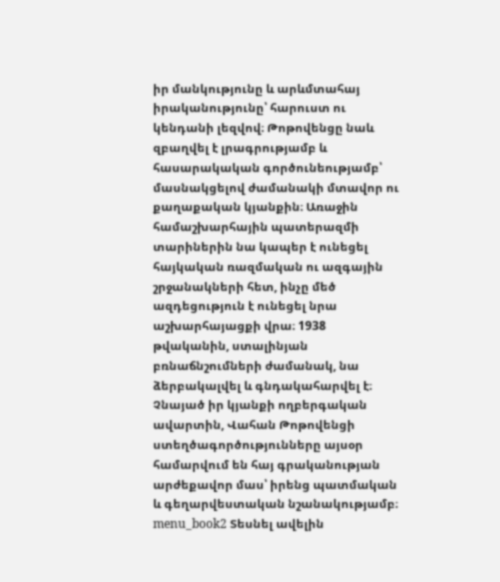իր մանկությունը և արևմտահայ իրականությունը՝ հարուստ ու կենդանի լեզվով։ Թոթովենցը նաև զբաղվել է լրագրությամբ և հասարակական գործունեությամբ՝ մասնակցելով ժամանակի մտավոր ու քաղաքական կյանքին։ Առաջին համաշխարհային պատերազմի տարիներին նա կապեր է ունեցել հայկական ռազմական ու ազգային շրջանակների հետ, ինչը մեծ ազդեցություն է ունեցել նրա աշխարհայացքի վրա։ 1938 թվականին, ստալինյան բռնաճնշումների ժամանակ, նա ձերբակալվել և գնդակահարվել է։ Չնայած իր կյանքի ողբերգական ավարտին, Վահան Թոթովենցի ստեղծագործությունները այսօր համարվում են հայ գրականության արժեքավոր մաս՝ իրենց պատմական և գեղարվեստական նշանակությամբ։ menu_book2 Տեսնել ավելին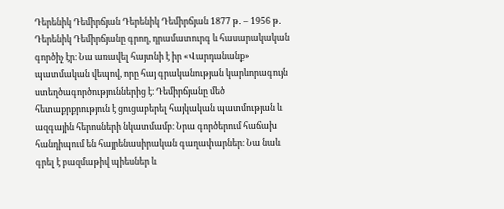Դերենիկ Դեմիրճյան Դերենիկ Դեմիրճյան 1877 թ․ – 1956 թ․ Դերենիկ Դեմիրճյանը գրող, դրամատուրգ և հասարակական գործիչ էր։ Նա առավել հայտնի է իր «Վարդանանք» պատմական վեպով, որը հայ գրականության կարևորագույն ստեղծագործություններից է։ Դեմիրճյանը մեծ հետաքրքրություն է ցուցաբերել հայկական պատմության և ազգային հերոսների նկատմամբ։ Նրա գործերում հաճախ հանդիպում են հայրենասիրական գաղափարներ։ Նա նաև գրել է բազմաթիվ պիեսներ և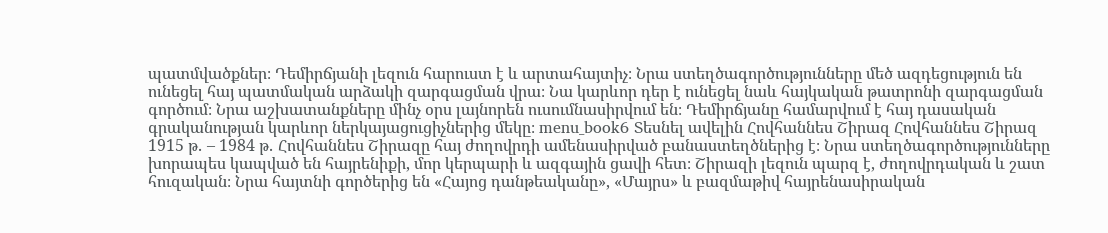պատմվածքներ։ Դեմիրճյանի լեզուն հարուստ է և արտահայտիչ։ Նրա ստեղծագործությունները մեծ ազդեցություն են ունեցել հայ պատմական արձակի զարգացման վրա։ Նա կարևոր դեր է ունեցել նաև հայկական թատրոնի զարգացման գործում։ Նրա աշխատանքները մինչ օրս լայնորեն ուսումնասիրվում են։ Դեմիրճյանը համարվում է հայ դասական գրականության կարևոր ներկայացուցիչներից մեկը։ menu_book6 Տեսնել ավելին Հովհաննես Շիրազ Հովհաննես Շիրազ 1915 թ․ – 1984 թ․ Հովհաննես Շիրազը հայ ժողովրդի ամենասիրված բանաստեղծներից է։ Նրա ստեղծագործությունները խորապես կապված են հայրենիքի, մոր կերպարի և ազգային ցավի հետ։ Շիրազի լեզուն պարզ է, ժողովրդական և շատ հուզական։ Նրա հայտնի գործերից են «Հայոց դանթեականը», «Մայրս» և բազմաթիվ հայրենասիրական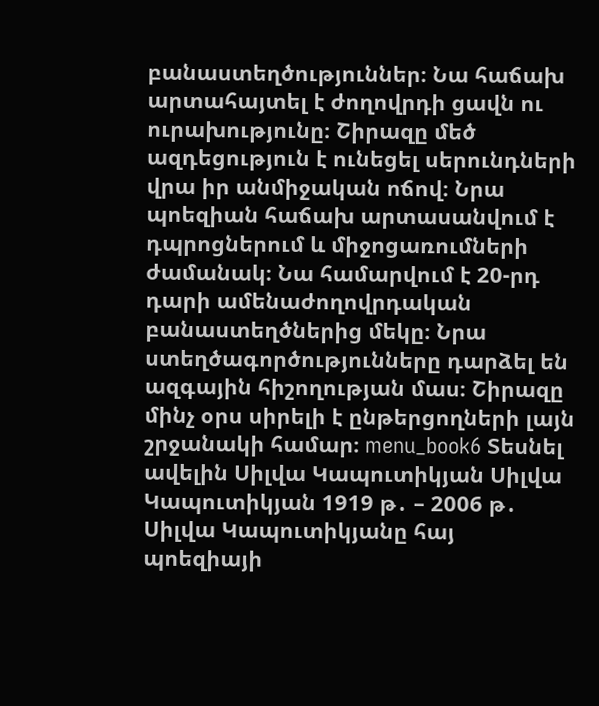բանաստեղծություններ։ Նա հաճախ արտահայտել է ժողովրդի ցավն ու ուրախությունը։ Շիրազը մեծ ազդեցություն է ունեցել սերունդների վրա իր անմիջական ոճով։ Նրա պոեզիան հաճախ արտասանվում է դպրոցներում և միջոցառումների ժամանակ։ Նա համարվում է 20-րդ դարի ամենաժողովրդական բանաստեղծներից մեկը։ Նրա ստեղծագործությունները դարձել են ազգային հիշողության մաս։ Շիրազը մինչ օրս սիրելի է ընթերցողների լայն շրջանակի համար։ menu_book6 Տեսնել ավելին Սիլվա Կապուտիկյան Սիլվա Կապուտիկյան 1919 թ․ – 2006 թ․ Սիլվա Կապուտիկյանը հայ պոեզիայի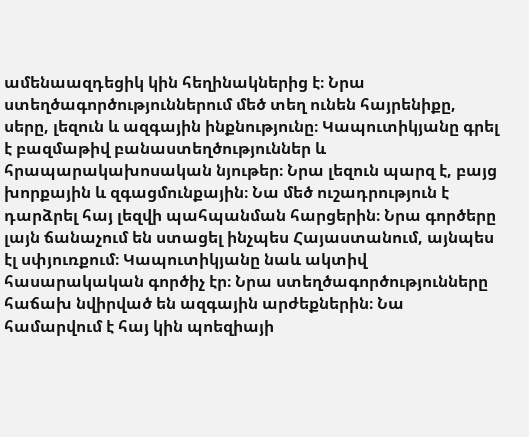ամենաազդեցիկ կին հեղինակներից է։ Նրա ստեղծագործություններում մեծ տեղ ունեն հայրենիքը, սերը, լեզուն և ազգային ինքնությունը։ Կապուտիկյանը գրել է բազմաթիվ բանաստեղծություններ և հրապարակախոսական նյութեր։ Նրա լեզուն պարզ է, բայց խորքային և զգացմունքային։ Նա մեծ ուշադրություն է դարձրել հայ լեզվի պահպանման հարցերին։ Նրա գործերը լայն ճանաչում են ստացել ինչպես Հայաստանում, այնպես էլ սփյուռքում։ Կապուտիկյանը նաև ակտիվ հասարակական գործիչ էր։ Նրա ստեղծագործությունները հաճախ նվիրված են ազգային արժեքներին։ Նա համարվում է հայ կին պոեզիայի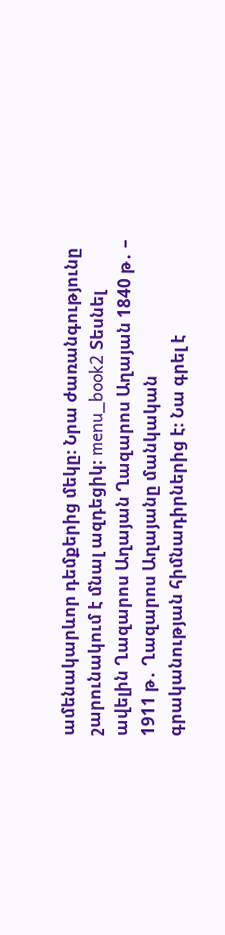ամենակարևոր դեմքերից մեկը։ Նրա ժառանգությունը շարունակում է մնալ ազդեցիկ։ menu_book2 Տեսնել ավելին Ղազարոս Աղայան Ղազարոս Աղայան 1840 թ․ – 1911 թ․ Ղազարոս Աղայանը մանկական գրականության հիմնադիրներից է։ Նա գրել է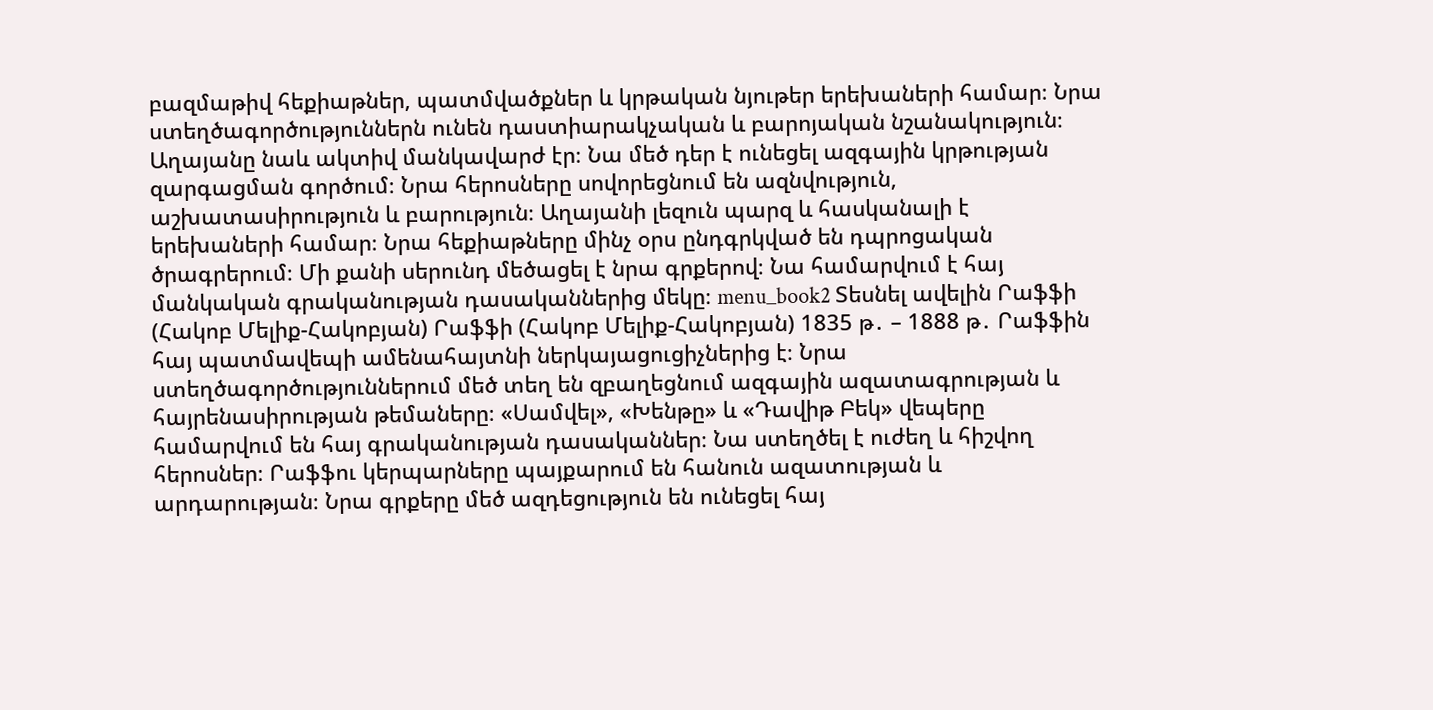բազմաթիվ հեքիաթներ, պատմվածքներ և կրթական նյութեր երեխաների համար։ Նրա ստեղծագործություններն ունեն դաստիարակչական և բարոյական նշանակություն։ Աղայանը նաև ակտիվ մանկավարժ էր։ Նա մեծ դեր է ունեցել ազգային կրթության զարգացման գործում։ Նրա հերոսները սովորեցնում են ազնվություն, աշխատասիրություն և բարություն։ Աղայանի լեզուն պարզ և հասկանալի է երեխաների համար։ Նրա հեքիաթները մինչ օրս ընդգրկված են դպրոցական ծրագրերում։ Մի քանի սերունդ մեծացել է նրա գրքերով։ Նա համարվում է հայ մանկական գրականության դասականներից մեկը։ menu_book2 Տեսնել ավելին Րաֆֆի (Հակոբ Մելիք-Հակոբյան) Րաֆֆի (Հակոբ Մելիք-Հակոբյան) 1835 թ․ – 1888 թ․ Րաֆֆին հայ պատմավեպի ամենահայտնի ներկայացուցիչներից է։ Նրա ստեղծագործություններում մեծ տեղ են զբաղեցնում ազգային ազատագրության և հայրենասիրության թեմաները։ «Սամվել», «Խենթը» և «Դավիթ Բեկ» վեպերը համարվում են հայ գրականության դասականներ։ Նա ստեղծել է ուժեղ և հիշվող հերոսներ։ Րաֆֆու կերպարները պայքարում են հանուն ազատության և արդարության։ Նրա գրքերը մեծ ազդեցություն են ունեցել հայ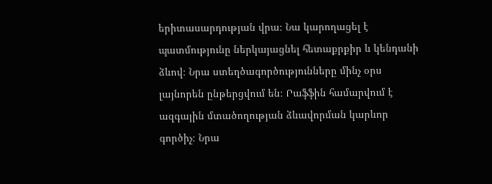երիտասարդության վրա։ Նա կարողացել է պատմությունը ներկայացնել հետաքրքիր և կենդանի ձևով։ Նրա ստեղծագործությունները մինչ օրս լայնորեն ընթերցվում են։ Րաֆֆին համարվում է ազգային մտածողության ձևավորման կարևոր գործիչ։ Նրա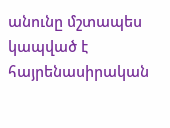անունը մշտապես կապված է հայրենասիրական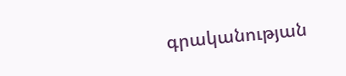գրականության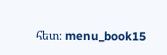հետ։ menu_book15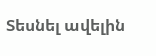Տեսնել ավելին